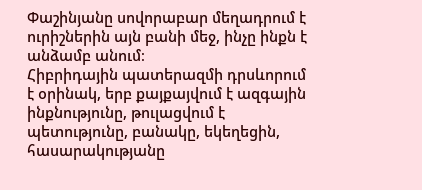Փաշինյանը սովորաբար մեղադրում է ուրիշներին այն բանի մեջ, ինչը ինքն է անձամբ անում։
Հիբրիդային պատերազմի դրսևորում է օրինակ, երբ քայքայվում է ազգային ինքնությունը, թուլացվում է պետությունը, բանակը, եկեղեցին, հասարակությանը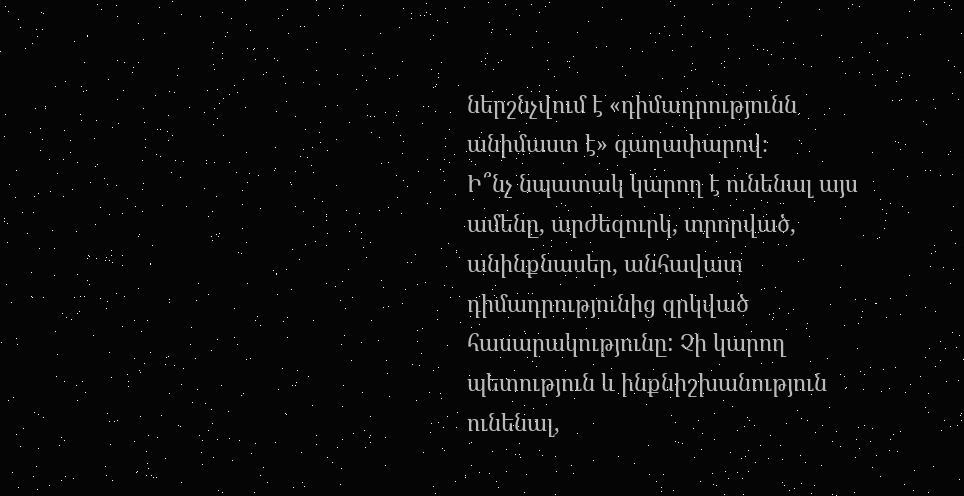ներշնչվում է «դիմադրությունն անիմաստ է» գաղափարով։
Ի՞նչ նպատակ կարող է ունենալ այս ամենը, արժեզուրկ, տրորված, անինքնասեր, անհավատ դիմադրությունից զրկված հասարակությունը: Չի կարող պետություն և ինքնիշխանություն ունենալ,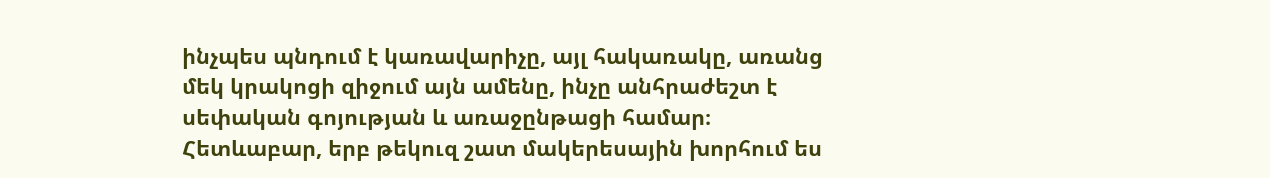ինչպես պնդում է կառավարիչը, այլ հակառակը, առանց մեկ կրակոցի զիջում այն ամենը, ինչը անհրաժեշտ է սեփական գոյության և առաջընթացի համար։ Հետևաբար, երբ թեկուզ շատ մակերեսային խորհում ես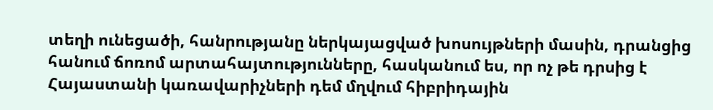տեղի ունեցածի, հանրությանը ներկայացված խոսույթների մասին, դրանցից հանում ճոռոմ արտահայտությունները, հասկանում ես, որ ոչ թե դրսից է Հայաստանի կառավարիչների դեմ մղվում հիբրիդային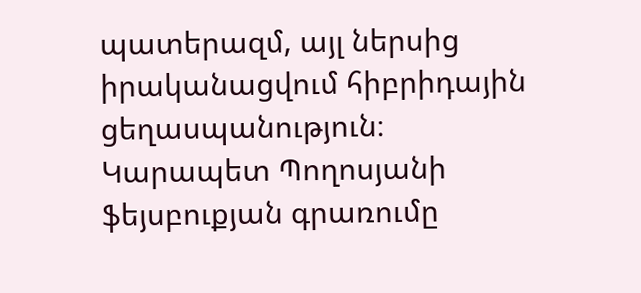պատերազմ, այլ ներսից իրականացվում հիբրիդային ցեղասպանություն։
Կարապետ Պողոսյանի ֆեյսբուքյան գրառումը